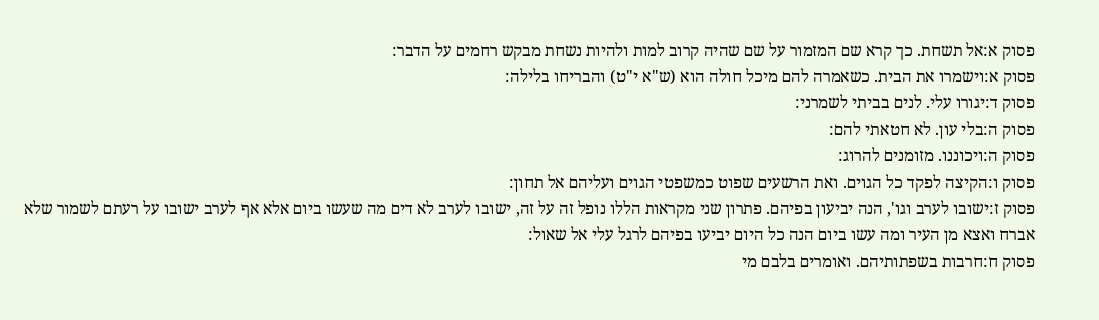פסוק א:אל תשחת. כך קרא שם המזמור על שם שהיה קרוב למות ולהיות נשחת מבקש רחמים על הדבר:
פסוק א:וישמרו את הבית. כשאמרה להם מיכל חולה הוא (ש"א י"ט) והבריחו בלילה:
פסוק ד:יגורו עלי. לנים בביתי לשמרני:
פסוק ה:בלי עון. לא חטאתי להם:
פסוק ה:ויכוננו. מזומנים להרוג:
פסוק ו:הקיצה לפקד כל הגוים. ואת הרשעים שפוט כמשפטי הגוים ועליהם אל תחון:
פסוק ז:ישובו לערב וגו', הנה יביעון בפיהם. פתרון שני מקראות הללו נופל זה על זה, ישובו לערב לא דים מה שעשו ביום אלא אף לערב ישובו על רעתם לשמור שלא אברח ואצא מן העיר ומה עשו ביום הנה כל היום יביעו בפיהם לרגל עלי אל שאול:
פסוק ח:חרבות בשפתותיהם. ואומרים בלבם מי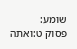שומע:
פסוק ט:ואתה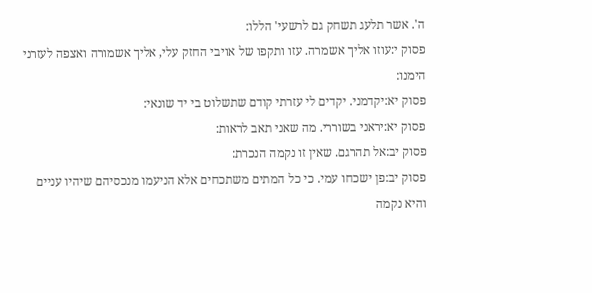ה'. אשר תלעג תשחק גם לרשעי' הללו:
פסוק י:עוזו אליך אשמרה. עזו ותקפו של אויבי החזק עלי, אליך אשמורה ואצפה לעזרני הימנו:
פסוק יא:יקדמני. יקדים לי עזרתי קודם שתשלוט בי יד שונאי:
פסוק יא:יראני בשוררי. מה שאני תאב לראות:
פסוק יב:אל תהרגם. שאין זו נקמה הנכרת:
פסוק יב:פן ישכחו עמי. כי כל המתים משתכחים אלא הניעמו מנכסיהם שיהיו עניים והיא נקמה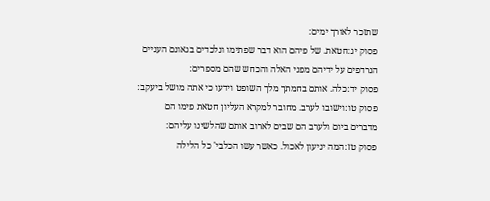שתזכר לאורך ימים:
פסוק יג:חטאת. של פיהם הוא דבר שפתימו ונלכדים בגאונם העניים הנרדפים על ידיהם מפני האלה והכחש שהם מספרים:
פסוק יד:כלה. אותם בחמתך מלך השופט וידעו כי אתה מושל ביעקב:
פסוק טו:וישובו לערב. מחובר למקרא העליון חטאת פימו הם מדברים ביום ולערב הם שבים לארוב אותם שהלשינו עליהם:
פסוק טז:המה יניעון לאכול. כאשר עשו הכלבי' כל הלילה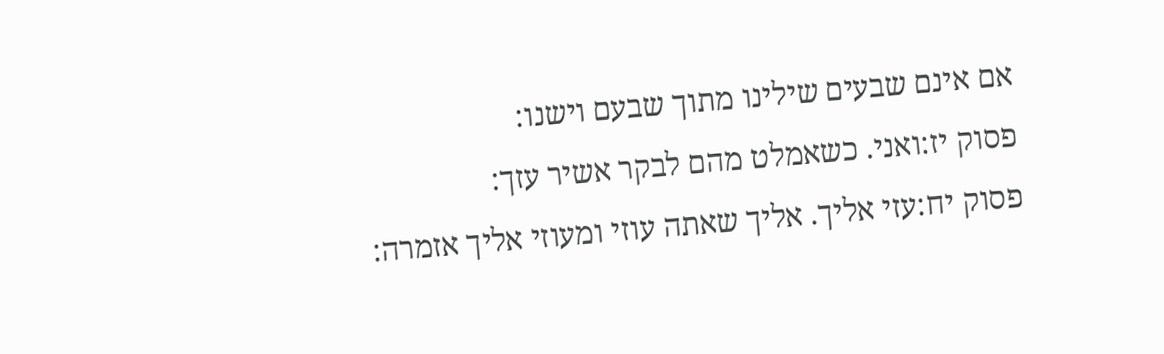אם אינם שבעים שילינו מתוך שבעם וישנו:
פסוק יז:ואני. כשאמלט מהם לבקר אשיר עזך:
פסוק יח:עזי אליך. אליך שאתה עוזי ומעוזי אליך אזמרה: